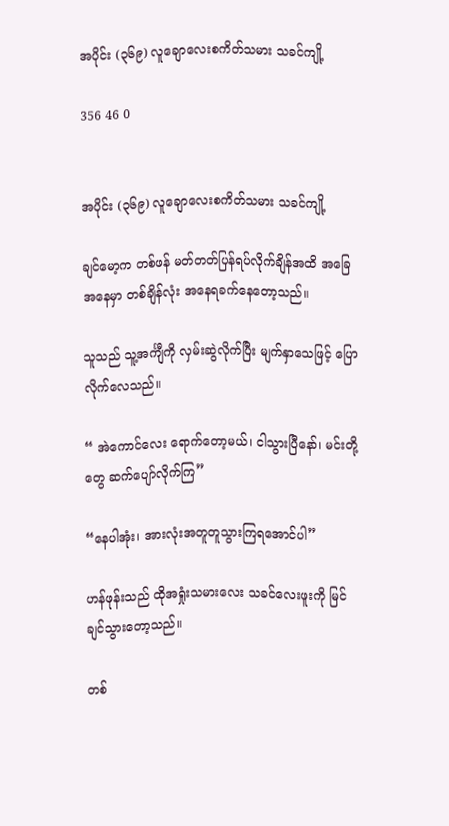အပိုင်း (၃၆၉) လူချောလေးစကိတ်သမား သခင်ကျို့

356 46 0


အပိုင်း (၃၆၉) လူချောလေးစကိတ်သမား သခင်ကျို့

ချင်မော့က တစ်ဖန် မတ်တတ်ပြန်ရပ်လိုက်ချိန်အထိ အခြေအနေမှာ တစ်ချိန်လုံး အနေရခက်နေတော့သည်။

သူသည် သူ့အင်္ကျီကို လှမ်းဆွဲလိုက်ပြီး မျက်နှာသေဖြင့် ပြောလိုက်လေသည်။

“ အဲကောင်လေး ရောက်တော့မယ်၊ ငါသွားပြီနော်၊ မင်းတို့တွေ ဆက်ပျော်လိုက်ကြ”

“နေပါအုံး၊ အားလုံးအတူတူသွားကြရအောင်ပါ”

ဟန်ဖုန်းသည် ထိုအရှုံးသမားလေး သခင်လေးဖူးကို မြင်ချင်သွားတော့သည်။

တစ်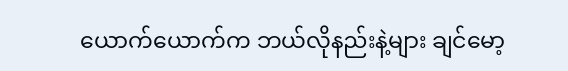ယောက်ယောက်က ဘယ်လိုနည်းနဲ့များ ချင်မော့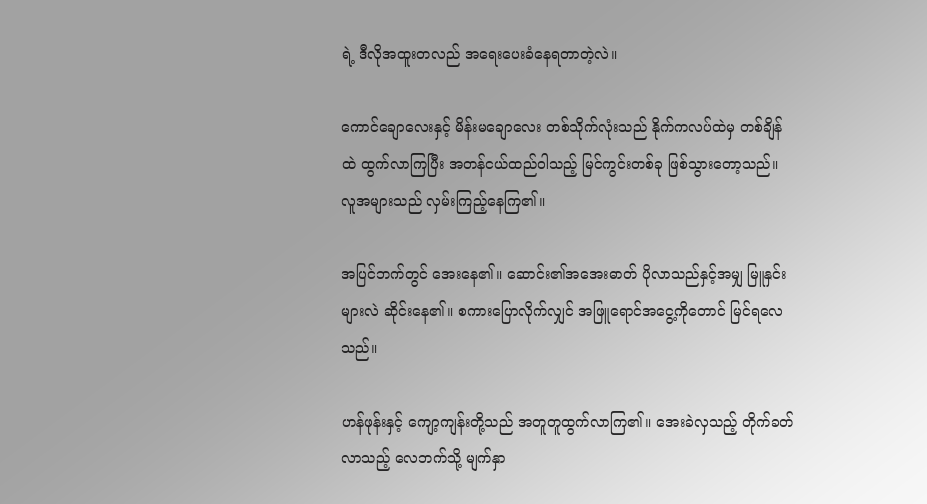ရဲ့ ဒီလိုအထူးတလည် အရေးပေးခံနေရတာတဲ့လဲ။

ကောင်ချောလေးနှင့် မိန်းမချောလေး တစ်သိုက်လုံးသည် နိုက်ကလပ်ထဲမှ တစ်ချိန်ထဲ ထွက်လာကြပြီး အတန်ငယ်ထည်ဝါသည့် မြင်ကွင်းတစ်ခု ဖြစ်သွားတော့သည်။ လူအများသည် လှမ်းကြည့်နေကြ၏။

အပြင်ဘက်တွင် အေးနေ၏။ ဆောင်း၏အအေးဓာတ် ပိုလာသည်နှင့်အမျှ မြူနှင်းများလဲ ဆိုင်းနေ၏။ စကားပြောလိုက်လျှင် အဖြူရောင်အငွေ့ကိုတောင် မြင်ရလေသည်။

ဟန်ဖုန်းနှင့် ကျော့ကျန်းတို့သည် အတူတူထွက်လာကြ၏။ အေးခဲလှသည့် တိုက်ခတ်လာသည့် လေဘက်သို့ မျက်နှာ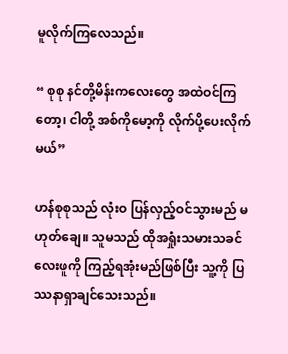မူလိုက်ကြလေသည်။

“ စုစု နင်တို့မိန်းကလေးတွေ အထဲဝင်ကြတော့၊ ငါတို့ အစ်ကိုမော့ကို လိုက်ပို့ပေးလိုက်မယ်”

ဟန်စုစုသည် လုံးဝ ပြန်လှည့်ဝင်သွားမည် မဟုတ်ချေ။ သူမသည် ထိုအရှုံးသမားသခင်လေးဖူကို ကြည့်ရအုံးမည်ဖြစ်ပြီး သူ့ကို ပြဿနာရှာချင်သေးသည်။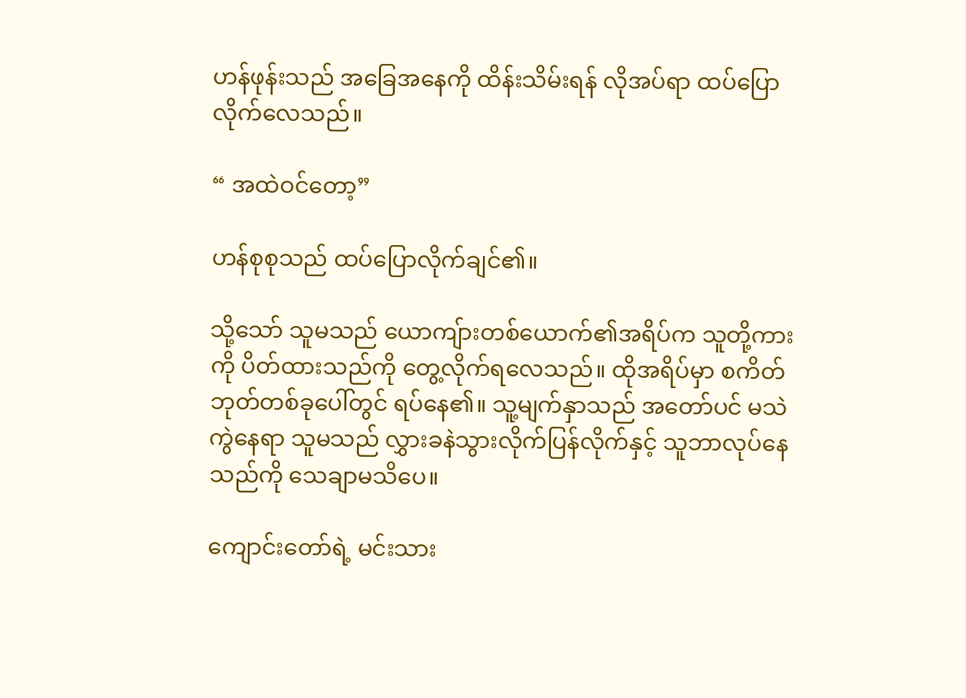ဟန်ဖုန်းသည် အခြေအနေကို ထိန်းသိမ်းရန် လိုအပ်ရာ ထပ်ပြောလိုက်လေသည်။

“ အထဲဝင်တော့”

ဟန်စုစုသည် ထပ်ပြောလိုက်ချင်၏။

သို့သော် သူမသည် ယောကျ်ားတစ်ယောက်၏အရိပ်က သူတို့ကားကို ပိတ်ထားသည်ကို တွေ့လိုက်ရလေသည်။ ထိုအရိပ်မှာ စကိတ်ဘုတ်တစ်ခုပေါ်တွင် ရပ်နေ၏။ သူ့မျက်နှာသည် အတော်ပင် မသဲကွဲနေရာ သူမသည် လွှားခနဲသွားလိုက်ပြန်လိုက်နှင့် သူဘာလုပ်နေသည်ကို သေချာမသိပေ။

ကျောင်းတော်ရဲ့ မင်းသား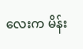လေးက မိန်း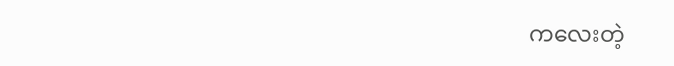ကလေးတဲ့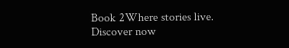Book 2Where stories live. Discover now